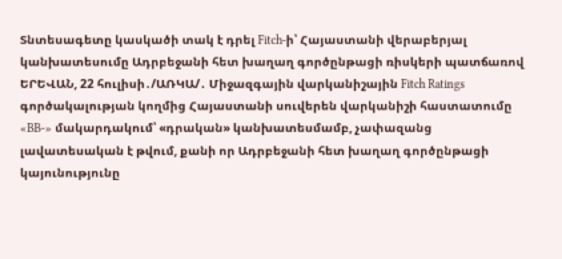Տնտեսագետը կասկածի տակ է դրել Fitch-ի՝ Հայաստանի վերաբերյալ կանխատեսումը Ադրբեջանի հետ խաղաղ գործընթացի ռիսկերի պատճառով
ԵՐԵՎԱՆ, 22 հուլիսի․/ԱՌԿԱ/․ Միջազգային վարկանիշային Fitch Ratings գործակալության կողմից Հայաստանի սուվերեն վարկանիշի հաստատումը «BB-» մակարդակում՝ «դրական» կանխատեսմամբ, չափազանց լավատեսական է թվում, քանի որ Ադրբեջանի հետ խաղաղ գործընթացի կայունությունը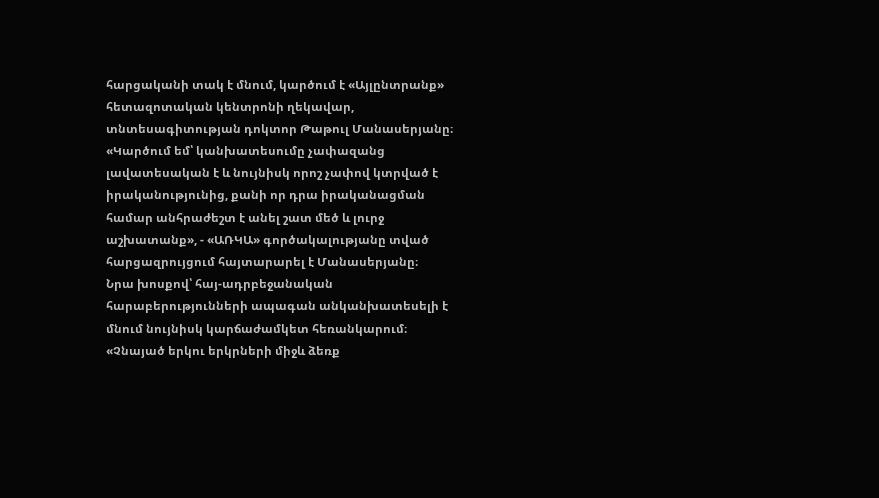հարցականի տակ է մնում, կարծում է «Այլընտրանք» հետազոտական կենտրոնի ղեկավար, տնտեսագիտության դոկտոր Թաթուլ Մանասերյանը։
«Կարծում եմ՝ կանխատեսումը չափազանց լավատեսական է և նույնիսկ որոշ չափով կտրված է իրականությունից, քանի որ դրա իրականացման համար անհրաժեշտ է անել շատ մեծ և լուրջ աշխատանք», - «ԱՌԿԱ» գործակալությանը տված հարցազրույցում հայտարարել է Մանասերյանը։
Նրա խոսքով՝ հայ-ադրբեջանական հարաբերությունների ապագան անկանխատեսելի է մնում նույնիսկ կարճաժամկետ հեռանկարում։
«Չնայած երկու երկրների միջև ձեռք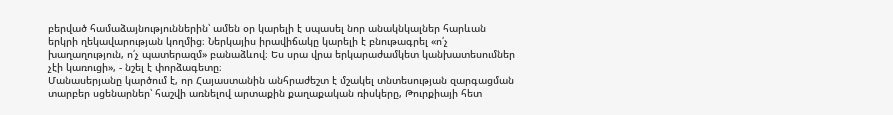բերված համաձայնություններին՝ ամեն օր կարելի է սպասել նոր անակնկալներ հարևան երկրի ղեկավարության կողմից։ Ներկայիս իրավիճակը կարելի է բնութագրել «ո՛չ խաղաղություն, ո՛չ պատերազմ» բանաձևով։ Ես սրա վրա երկարաժամկետ կանխատեսումներ չէի կառուցի», - նշել է փորձագետը։
Մանասերյանը կարծում է, որ Հայաստանին անհրաժեշտ է մշակել տնտեսության զարգացման տարբեր սցենարներ՝ հաշվի առնելով արտաքին քաղաքական ռիսկերը, Թուրքիայի հետ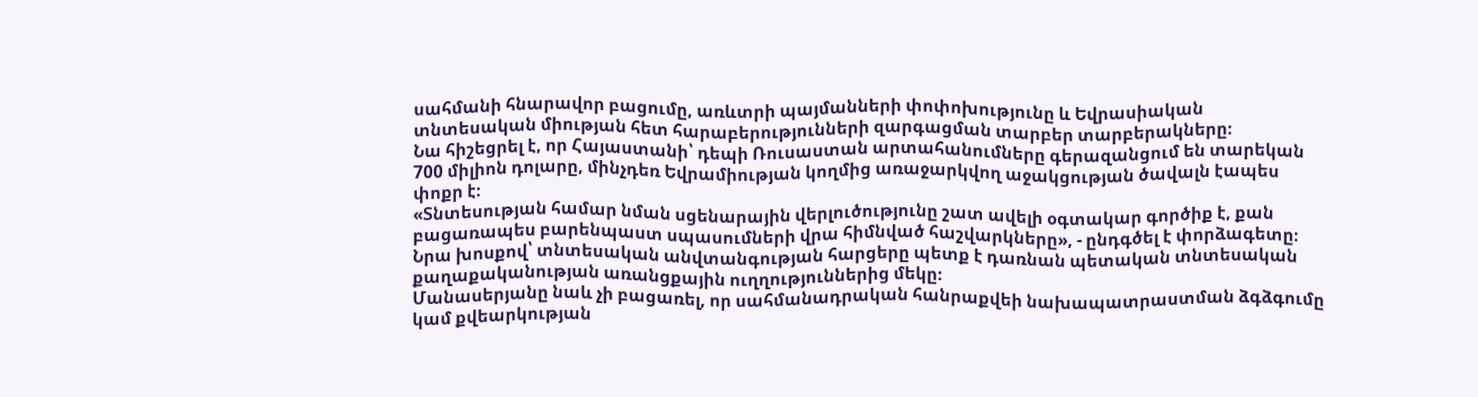սահմանի հնարավոր բացումը, առևտրի պայմանների փոփոխությունը և Եվրասիական տնտեսական միության հետ հարաբերությունների զարգացման տարբեր տարբերակները։
Նա հիշեցրել է, որ Հայաստանի՝ դեպի Ռուսաստան արտահանումները գերազանցում են տարեկան 700 միլիոն դոլարը, մինչդեռ Եվրամիության կողմից առաջարկվող աջակցության ծավալն էապես փոքր է։
«Տնտեսության համար նման սցենարային վերլուծությունը շատ ավելի օգտակար գործիք է, քան բացառապես բարենպաստ սպասումների վրա հիմնված հաշվարկները», - ընդգծել է փորձագետը։
Նրա խոսքով՝ տնտեսական անվտանգության հարցերը պետք է դառնան պետական տնտեսական քաղաքականության առանցքային ուղղություններից մեկը։
Մանասերյանը նաև չի բացառել, որ սահմանադրական հանրաքվեի նախապատրաստման ձգձգումը կամ քվեարկության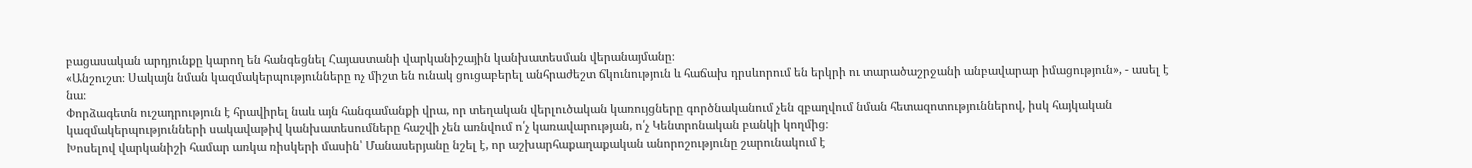բացասական արդյունքը կարող են հանգեցնել Հայաստանի վարկանիշային կանխատեսման վերանայմանը։
«Անշուշտ։ Սակայն նման կազմակերպությունները ոչ միշտ են ունակ ցուցաբերել անհրաժեշտ ճկունություն և հաճախ դրսևորում են երկրի ու տարածաշրջանի անբավարար իմացություն», - ասել է նա։
Փորձագետն ուշադրություն է հրավիրել նաև այն հանգամանքի վրա, որ տեղական վերլուծական կառույցները գործնականում չեն զբաղվում նման հետազոտություններով, իսկ հայկական կազմակերպությունների սակավաթիվ կանխատեսումները հաշվի չեն առնվում ո՛չ կառավարության, ո՛չ Կենտրոնական բանկի կողմից։
Խոսելով վարկանիշի համար առկա ռիսկերի մասին՝ Մանասերյանը նշել է, որ աշխարհաքաղաքական անորոշությունը շարունակում է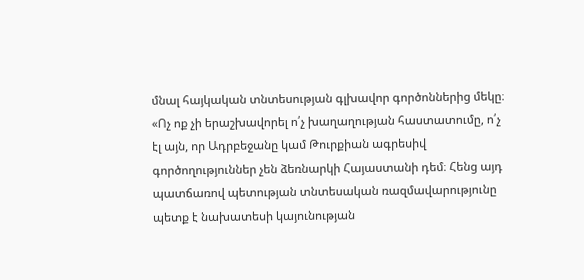մնալ հայկական տնտեսության գլխավոր գործոններից մեկը։
«Ոչ ոք չի երաշխավորել ո՛չ խաղաղության հաստատումը, ո՛չ էլ այն, որ Ադրբեջանը կամ Թուրքիան ագրեսիվ գործողություններ չեն ձեռնարկի Հայաստանի դեմ։ Հենց այդ պատճառով պետության տնտեսական ռազմավարությունը պետք է նախատեսի կայունության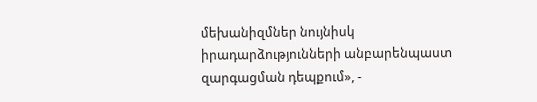մեխանիզմներ նույնիսկ իրադարձությունների անբարենպաստ զարգացման դեպքում», -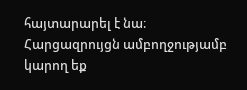հայտարարել է նա։
Հարցազրույցն ամբողջությամբ կարող եք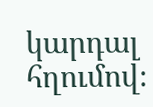կարդալ հղումով։